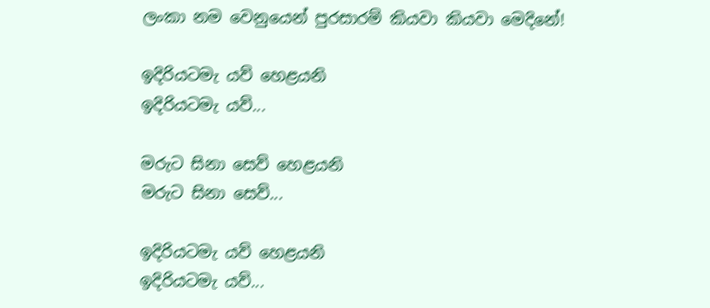ලංකා නම වෙනුයෙන් පුරසාරම් කියවා කියවා මෙදිනේ!

ඉදිරියටමැ යව් හෙළයනි
ඉදිරියටමැ යව්...

මරුට සිනා සෙව් හෙළයනි
මරුට සිනා සෙව්...

ඉදිරියටමැ යව් හෙළයනි
ඉදිරියටමැ යව්...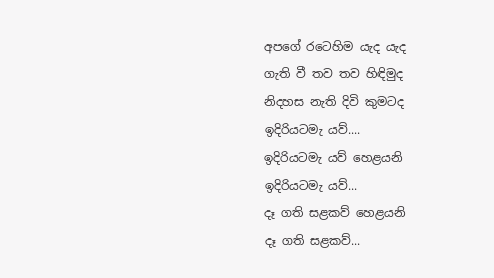අපගේ රටෙහිම යැද යැද
ගැති වී තව තව හිඳිමුද
නිදහස නැති දිවි කුමටද
ඉදිරියටමැ යව්....
ඉදිරියටමැ යව් හෙළයනි
ඉදිරියටමැ යව්...
දෑ ගති සළකව් හෙළයනි
දෑ ගති සළකව්...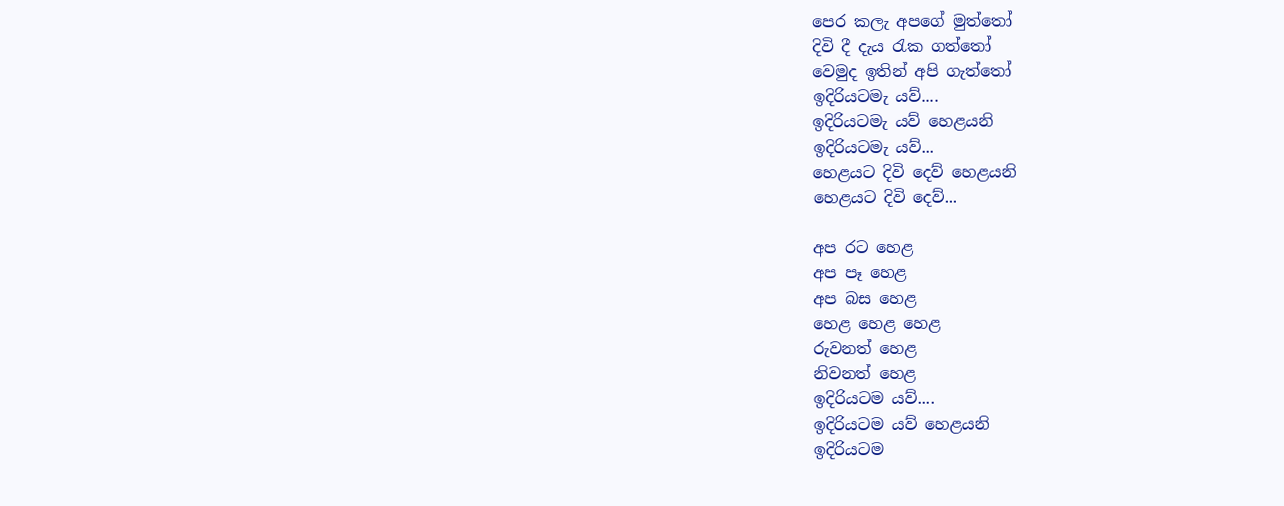පෙර කලැ අපගේ මුත්තෝ
දිවි දී දැය රැක ගත්තෝ
වෙමුද ඉතින් අපි ගැත්තෝ
ඉදිරියටමැ යව්....
ඉදිරියටමැ යව් හෙළයනි
ඉදිරියටමැ යව්...
හෙළයට දිවි දෙව් හෙළයනි
හෙළයට දිවි දෙව්...

අප රට හෙළ
අප පෑ හෙළ
අප බස හෙළ
හෙළ හෙළ හෙළ
රුවනත් හෙළ
නිවනත් හෙළ
ඉදිරියටම යව්....
ඉදිරියටම යව් හෙළයනි
ඉදිරියටම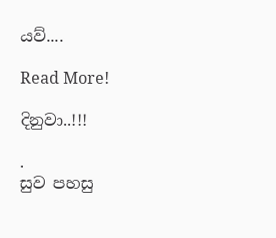යව්....

Read More!

දිනුවා..!!!

.
සුව පහසු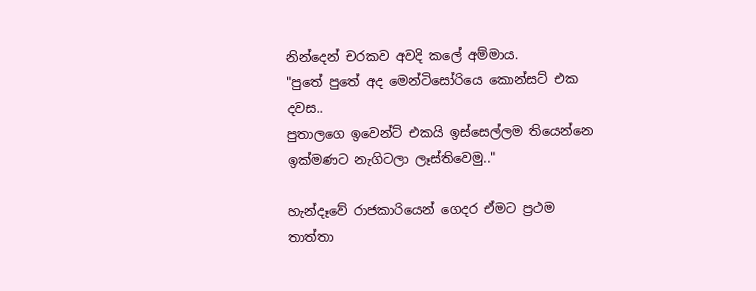නින්දෙන් චරකව අවදි කලේ අම්මාය.
"පුතේ පුතේ අද මෙන්ටිසෝරියෙ කොන්සට් එක දවස..
පුතාලගෙ ඉවෙන්ට් එකයි ඉස්සෙල්ලම තියෙන්නෙ
ඉක්මණට නැගිටලා ලෑස්තිවෙමු.."

හැන්දෑවේ රාජකාරියෙන් ගෙදර ඒමට ප්‍රථම තාත්තා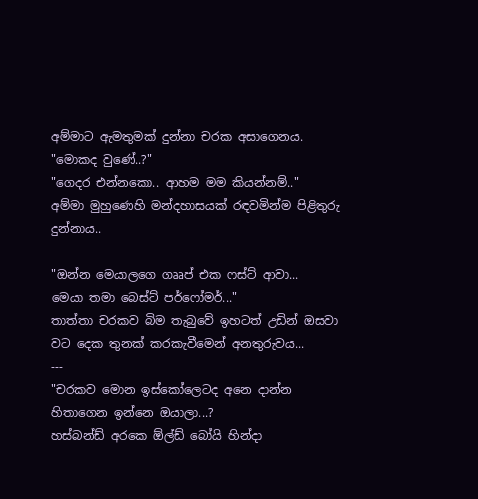අම්මාට ඇමතුමක් දුන්නා චරක අසාගෙනය.
"මොකද වුණේ..?"
"ගෙදර එන්නකො.. ආහම මම කියන්නම්.."
අම්මා මුහුණෙහි මන්දහාසයක් රඳවමින්ම පිළිතුරු දුන්නාය..

"ඔන්න මෙයාලගෙ ගෲප් එක ෆස්ට් ආවා...
මෙයා තමා බෙස්ට් පර්ෆෝමර්..."
තාත්තා චරකව බිම තැබුවේ ඉහටත් උඩින් ඔසවා වට දෙක තුනක් කරකැවීමෙන් අනතුරුවය...
---
"චරකව මොන ඉස්කෝලෙටද අනෙ දාන්න හිතාගෙන ඉන්නෙ ඔයාලා...?
හස්බන්ඩ් අරකෙ ඕල්ඩ් බෝයි හින්දා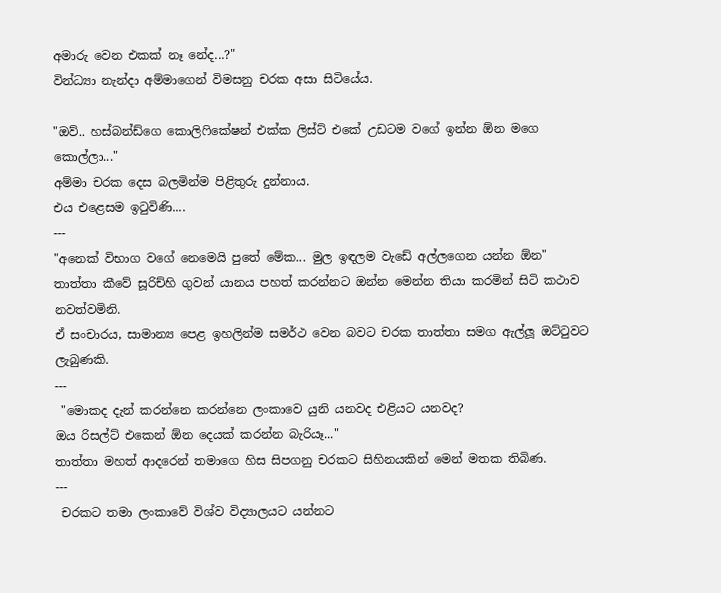අමාරු වෙන එකක් නෑ නේද...?"
වින්ධ්‍යා නැන්දා අම්මාගෙන් විමසනු චරක අසා සිටියේය.

"ඔව්.. හස්බන්ඩ්ගෙ කොලිෆිකේෂන් එක්ක ලිස්ට් එකේ උඩටම වගේ ඉන්න ඕන මගෙ කොල්ලා..."
අම්මා චරක දෙස බලමින්ම පිළිතුරු දුන්නාය.
එය එළෙසම ඉටුවිණි....
---
"අනෙක් විභාග වගේ නෙමෙයි පුතේ මේක... මුල ඉඳලම වැඩේ අල්ලගෙන යන්න ඕන"
තාත්තා කීවේ සූරිච්හි ගුවන් යානය පහත් කරන්නට ඔන්න මෙන්න තියා කරමින් සිටි කථාව නවත්වමිනි.
ඒ සංචාරය, සාමාන්‍ය පෙළ ඉහලින්ම සමර්ථ වෙන බවට චරක තාත්තා සමග ඇල්ලූ ඔට්ටුවට ලැබුණකි.
---
 "මොකද දැන් කරන්නෙ කරන්නෙ ලංකාවෙ යුනි යනවද එළියට යනවද?
ඔය රිසල්ට් එකෙන් ඕන දෙයක් කරන්න බැරියෑ..."
තාත්තා මහත් ආදරෙන් තමාගෙ හිස සිපගනු චරකට සිහිනයකින් මෙන් මතක තිබිණ.
---
 චරකට තමා ලංකාවේ විශ්ව විද්‍යාලයට යන්නට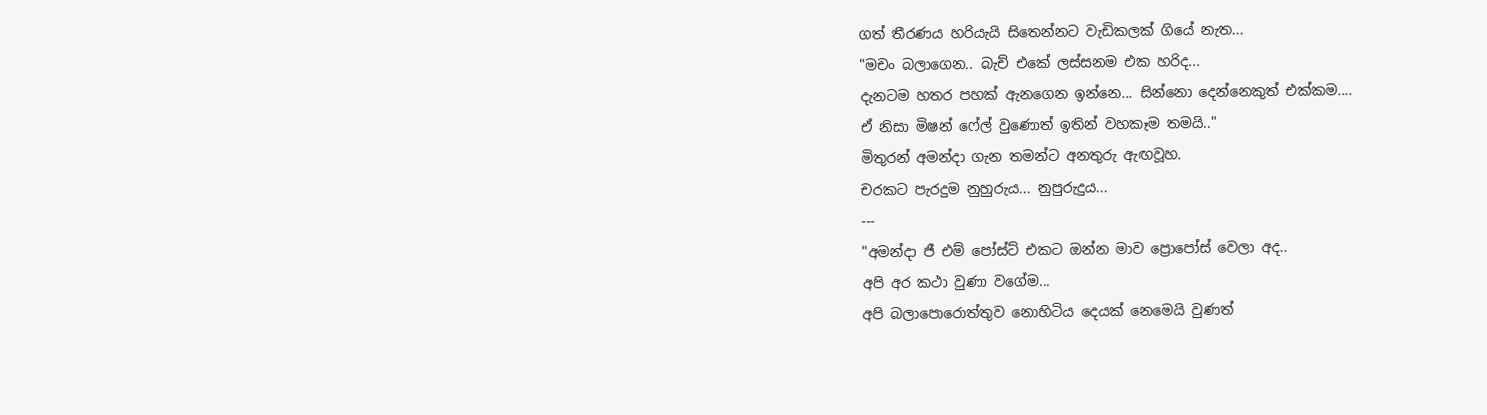ගත් තීරණය හරියැයි සිතෙන්නට වැඩිකලක් ගියේ නැත...
"මචං බලාගෙන.. බැච් එකේ ලස්සනම එක හරිද...
දැනටම හතර පහක් ඇනගෙන ඉන්නෙ... සින්නො දෙන්නෙකුත් එක්කම....
ඒ නිසා මිෂන් ෆේල් වුණොත් ඉතින් වහකෑම තමයි.."
මිතුරන් අමන්දා ගැන තමන්ට අනතුරු ඇඟවූහ.
චරකට පැරදුම නුහුරුය... නුපුරුදුය...
---
"අමන්දා ජී එම් පෝස්ට් එකට ඔන්න මාව ප්‍රොපෝස් වෙලා අද..
අපි අර කථා වුණා වගේම...
අපි බලාපොරොත්තුව නොහිටිය දෙයක් නෙමෙයි වුණත්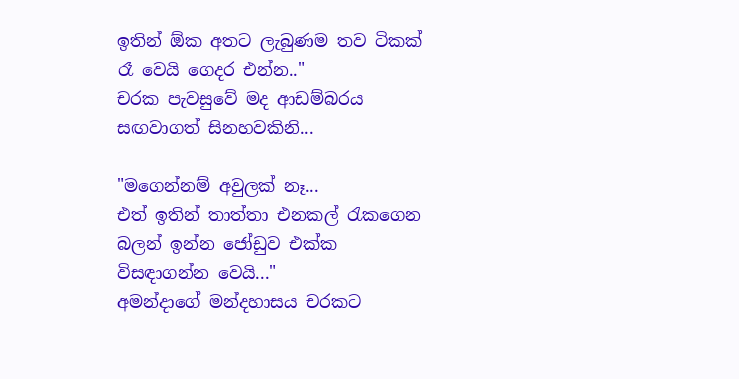ඉතින් ඕක අතට ලැබුණම තව ටිකක් රෑ වෙයි ගෙදර එන්න.."
චරක පැවසුවේ මද ආඩම්බරය සඟවාගත් සිනහවකිනි...

"මගෙන්නම් අවුලක් නෑ...
එත් ඉතින් තාත්තා එනකල් රැකගෙන බලන් ඉන්න ජෝඩුව එක්ක විසඳාගන්න වෙයි..."
අමන්දාගේ මන්දහාසය චරකට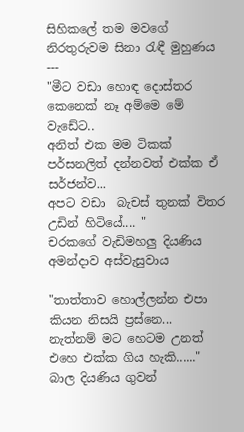සිහිකලේ තම මවගේ නිරතුරුවම සිනා රැඳී මුහුණය
---
"මීට වඩා හොඳ දොස්තර කෙනෙක් නෑ අම්මෙ මේ වැඩේට..
අනිත් එක මම ටිකක් පර්සනලිත් දන්නවත් එක්ක ඒ සර්ජන්ව...
අපට වඩා  බැචස් තුනක් විතර උඩින් හිටියේ.... "
චරකගේ වැඩිමහලු දියණිය අමන්දාව අස්වැසුවාය

"තාත්තාව හොල්ලන්න එපා කියන නිසයි ප්‍රස්නෙ...
නැත්නම් මට හෙටම උනත් එහෙ එක්ක ගිය හැකි......"
බාල දියණිය ගුවන්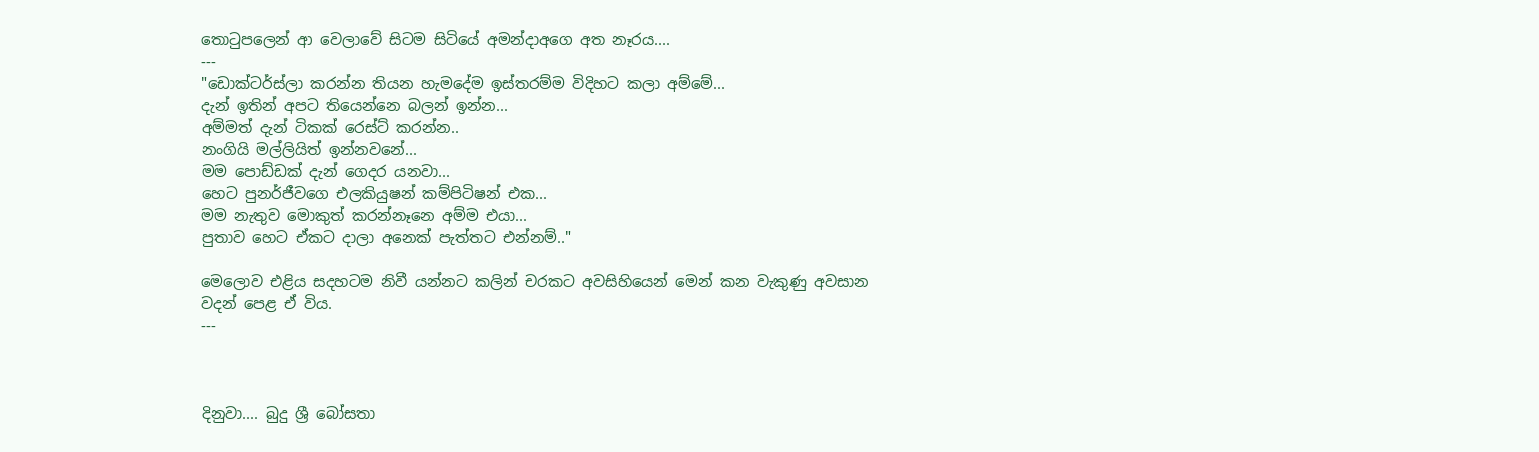තොටුපලෙන් ආ වෙලාවේ සිටම සිටියේ අමන්දාඅගෙ අත නෑරය....
---
"ඩොක්ටර්ස්ලා කරන්න තියන හැමදේම ඉස්තරම්ම විදිහට කලා අම්මේ...
දැන් ඉතින් අපට තියෙන්නෙ බලන් ඉන්න...
අම්මත් දැන් ටිකක් රෙස්ට් කරන්න..
නංගියි මල්ලියිත් ඉන්නවනේ...
මම පොඩ්ඩක් දැන් ගෙදර යනවා...
හෙට පුනර්ජීවගෙ එලකියුෂන් කම්පිටිෂන් එක...
මම නැතුව මොකුත් කරන්නෑනෙ අම්ම එයා...
පුතාව හෙට ඒකට දාලා අනෙක් පැත්තට එන්නම්.."

මෙලොව එළිය සදහටම නිවී යන්නට කලින් චරකට අවසිහියෙන් මෙන් කන වැකුණු අවසාන වදන් පෙළ ඒ විය.
---



දිනුවා.... බුදු ශ්‍රී බෝසතා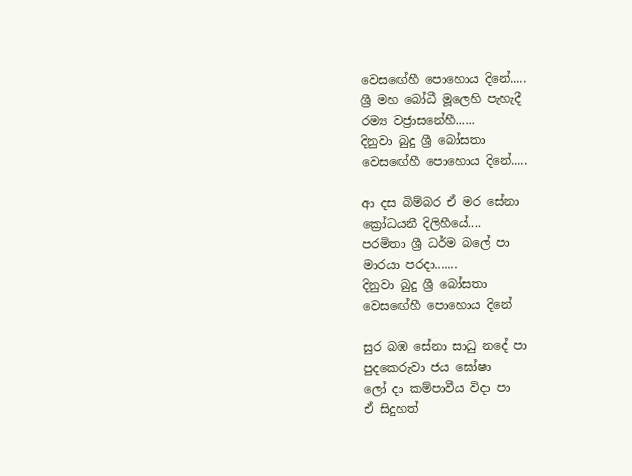වෙසඟේහී පොහොය දිනේ.....
ශ්‍රී මහ බෝධී මූලෙහි පැහැදී
රම්‍ය වජ්‍රාසනේහී......
දිනුවා බුදු ශ්‍රී බෝසතා
වෙසඟේහී පොහොය දිනේ.....

ආ දස බිම්බර ඒ මර සේනා
ක්‍රෝධයනී දිලිහීයේ....
පරමිතා ශ්‍රී ධර්ම බලේ පා
මාරයා පරදා.......
දිනුවා බුදු ශ්‍රී බෝසතා
වෙසඟේහී පොහොය දිනේ

සුර බඹ සේනා සාධු නදේ පා
පුදකෙරුවා ජය ඝෝෂා
ලෝ දා කම්පාවීය විදා පා
ඒ සිදුහත්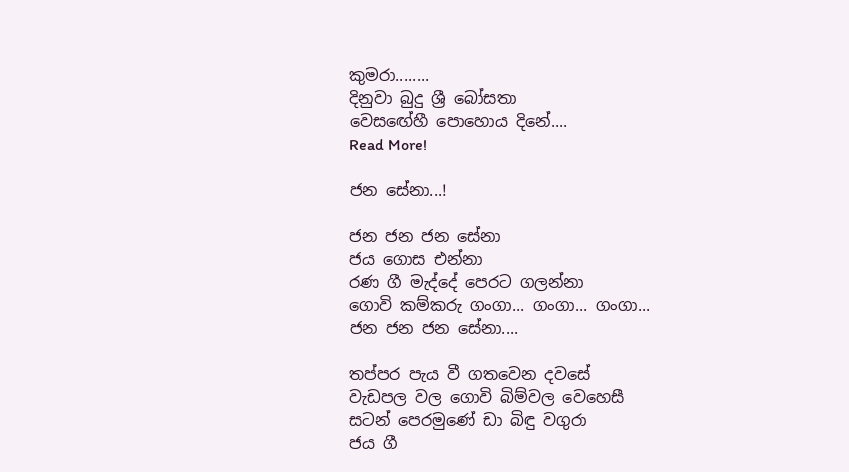කුමරා........
දිනුවා බුදු ශ්‍රී බෝසතා
වෙසඟේහී පොහොය දිනේ....
Read More!

ජන සේනා...!

ජන ජන ජන සේනා
ජය ගොස එන්නා
රණ ගී මැද්දේ පෙරට ගලන්නා
ගොවි කම්කරු ගංගා... ගංගා... ගංගා...
ජන ජන ජන සේනා....

තප්පර පැය වී ගතවෙන දවසේ
වැඩපල වල ගොවි බිම්වල වෙහෙසී
සටන් පෙරමුණේ ඩා බිඳු වගුරා
ජය ගී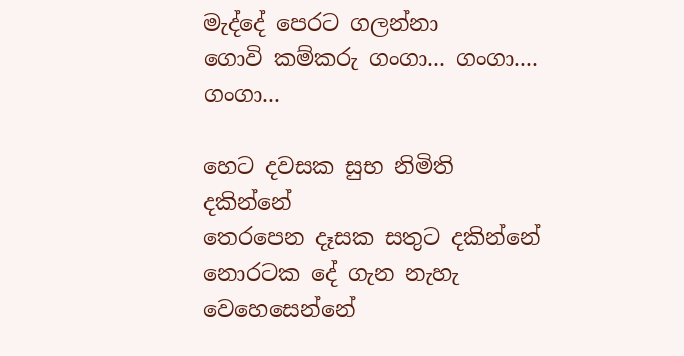මැද්දේ පෙරට ගලන්නා
ගොවි කම්කරු ගංගා... ගංගා.... ගංගා...

හෙට දවසක සුභ නිමිති දකින්නේ
තෙරපෙන දෑසක සතුට දකින්නේ
නොරටක දේ ගැන නැහැ වෙහෙසෙන්නේ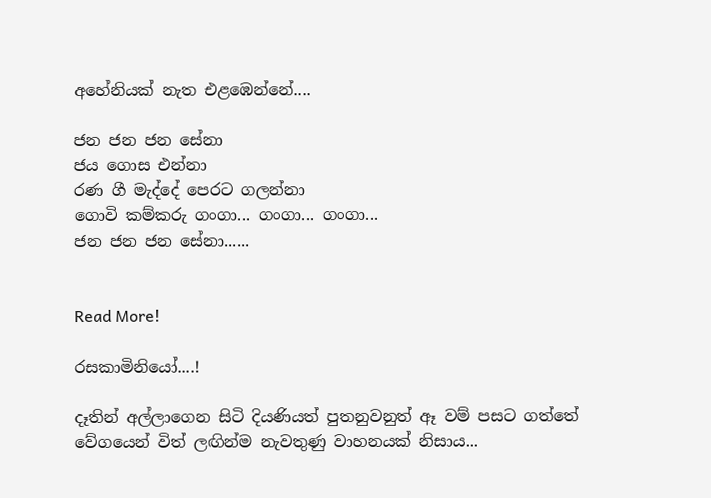අහේනියක් නැත එළඹෙන්නේ....

ජන ජන ජන සේනා
ජය ගොස එන්නා
රණ ගී මැද්දේ පෙරට ගලන්නා
ගොවි කම්කරු ගංගා... ගංගා... ගංගා...
ජන ජන ජන සේනා......


Read More!

රසකාමිනියෝ....!

දෑතින් අල්ලාගෙන සිටි දියණියත් පුතනුවනුත් ඈ වම් පසට ගත්තේ වේගයෙන් විත් ලඟින්ම නැවතුණු වාහනයක් නිසාය...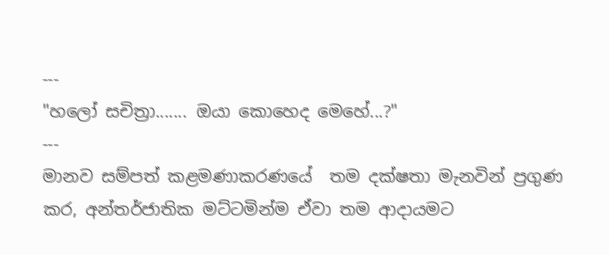---
"හලෝ සචිත්‍රා....... ඔයා කොහෙද මෙහේ...?"
---
මානව සම්පත් කළමණාකරණයේ  තම දක්ෂතා මැනවින් ප්‍රගුණ කර, අන්තර්ජාතික මට්ටමින්ම ඒවා තම ආදායමට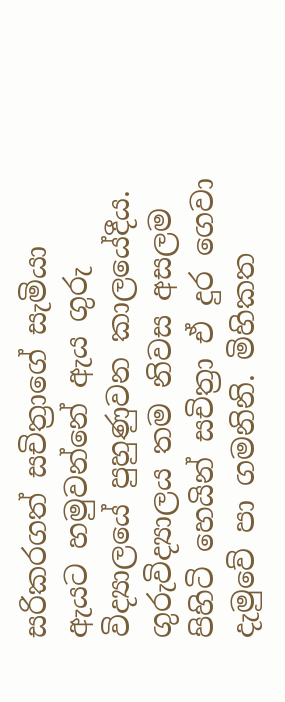සරිකරගත් සචිත්‍රාගේ සැමියා ඇයට හමුවන්නේ ඇය ගුරු විද්‍යාලයේ පුහුණුවන කාලයේදීය. ගුරුවිද්‍යාලය තම නිවස අසලම පිහිටි හෙයින් සචිත්‍රා ඒ දුර ගෙවා දැමුවේ පා ගමනිනි. මිහිකත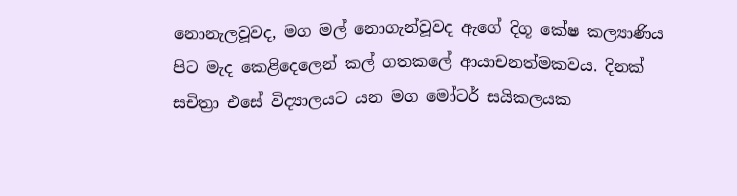නොනැලවූවද, මග මල් නොගැන්වූවද ඇගේ දිගූ කේෂ කල්‍යාණිය පිට මැද කෙළිදෙලෙන් කල් ගතකලේ ආයාචනත්මකවය. දිනක් සචිත්‍රා එසේ විද්‍යාලයට යන මග මෝටර් සයිකලයක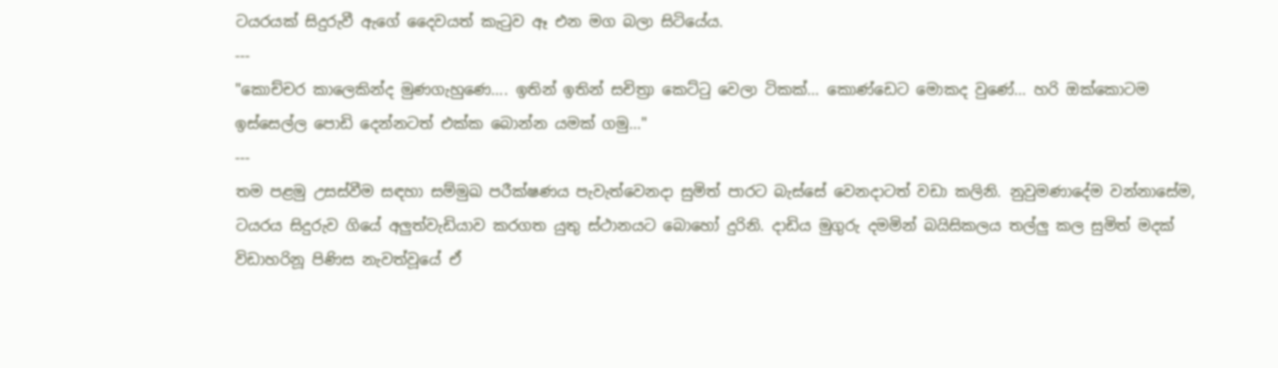ටයරයක් සිදුරුවී ඇගේ දෛවයත් කැටුව ඈ එන මග බලා සිටියේය.
---
"කොච්චර කාලෙකින්ද මුණගැහුණෙ.... ඉතින් ඉතින් සචිත්‍රා කෙට්ටු වෙලා ටිකක්... කොණ්ඩෙට මොකද වුණේ... හරි ඔක්කොටම ඉස්සෙල්ල පොඩි දෙන්නටත් එක්ක බොන්න යමක් ගමු..."
---
තම පළමු උසස්වීම සඳහා සම්මුඛ පරීක්ෂණය පැවැත්වෙනදා සුමිත් පාරට බැස්සේ වෙනදාටත් වඩා කලිනි. නුවුමණාදේම වන්නාසේම, ටයරය සිදුරුව ගියේ අලුත්වැඩියාව කරගත යුතු ස්ථානයට බොහෝ දුරිනි. දාඩිය මුගුරු දමමින් බයිසිකලය තල්ලු කල සුමිත් මදක් විඩාහරිනූ පිණිස නැවත්වූයේ ඒ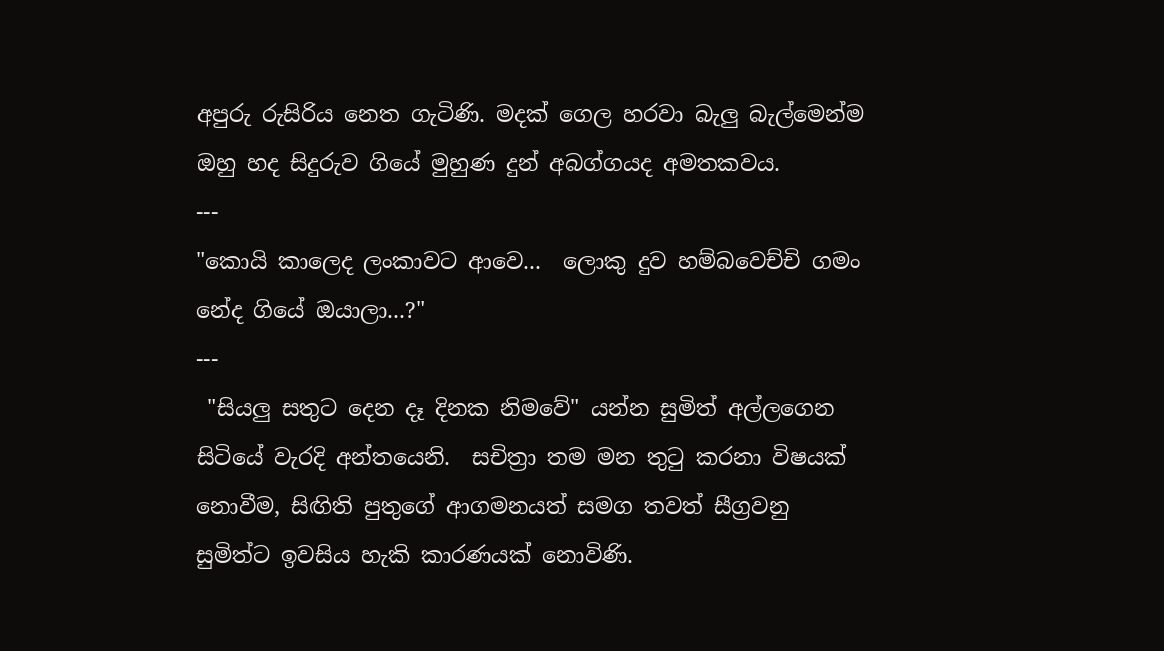අපුරු රුසිරිය නෙත ගැටිණි. මදක් ගෙල හරවා බැලු බැල්මෙන්ම ඔහු හද සිදුරුව ගියේ මුහුණ දුන් අබග්ගයද අමතකවය.
---
"කොයි කාලෙද ලංකාවට ආවෙ...  ලොකු දුව හම්බවෙච්චි ගමං නේද ගියේ ඔයාලා...?"
---
 "සියලු සතුට දෙන දෑ දිනක නිමවේ" යන්න සුමිත් අල්ලගෙන සිටියේ වැරදි අන්තයෙනි.  සචිත්‍රා තම මන තුටු කරනා විෂයක් නොවීම, සිඟිති පුතුගේ ආගමනයත් සමග තවත් සීග්‍රවනු සුමිත්ට ඉවසිය හැකි කාරණයක් නොවිණි.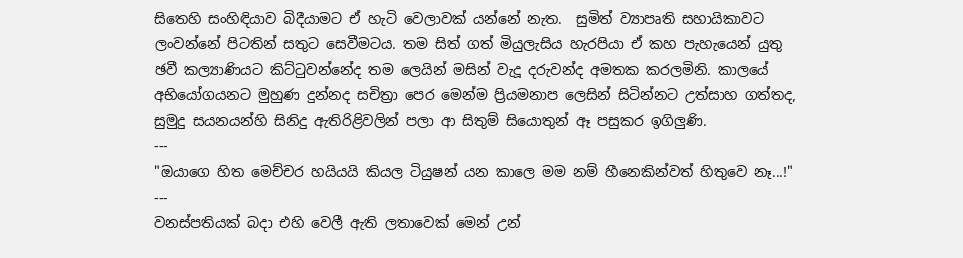සිතෙහි සංහිඳියාව බිදීයාමට ඒ හැටි වෙලාවක් යන්නේ නැත.  සුමිත්‍ ව්‍යාපෘති සහායිකාවට ලංවන්නේ පිටතින් සතුට සෙවීමටය. තම සිත් ගත් මියුලැසිය හැරපියා ඒ කහ පැහැයෙන් යුතු ඡවී කල්‍යාණියට කිට්ටුවන්නේද තම ලෙයින් මසින් වැදූ දරුවන්ද අමතක කරලමිනි. කාලයේ අභියෝගයනට මුහුණ දුන්නද සචිත්‍රා පෙර මෙන්ම ප්‍රියමනාප ලෙසින් සිටින්නට උත්සාහ ගත්තද, සුමුදු සයනයන්හි සිනිදු ඇතිරිළිවලින් පලා ආ සිතුම් සියොතුන් ඈ පසුකර ඉගිලුණි.
---
"ඔයාගෙ හිත මෙච්චර හයියයි කියල ටියුෂන් යන කාලෙ මම නම් හීනෙකින්වත් හිතුවෙ නෑ...!"
---
වනස්පතියක් බදා එහි වෙලී ඇති ලතාවෙක් මෙන් උන්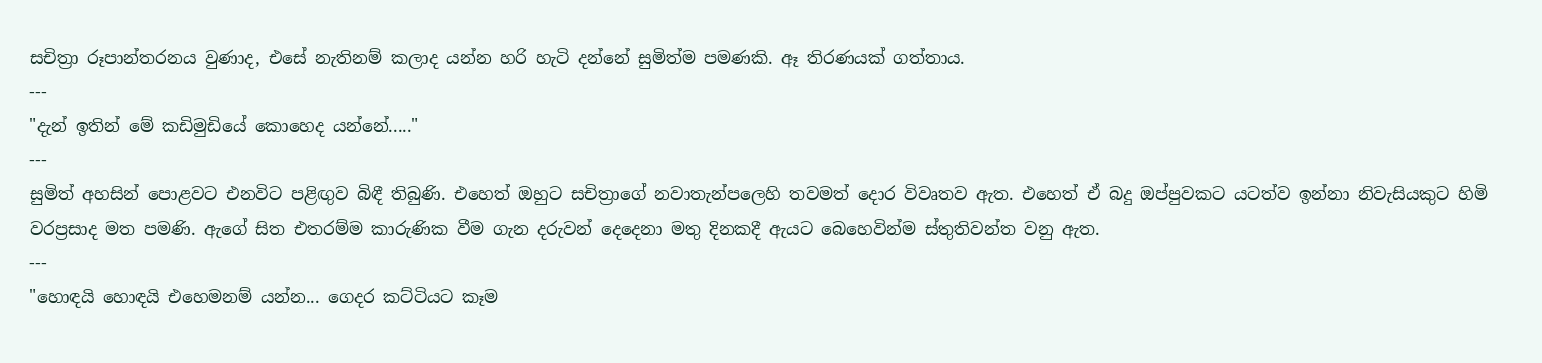සචිත්‍රා රූපාන්තරනය වුණාද, එසේ නැතිනම් කලාද යන්න හරි හැටි දන්නේ සුමිත්ම පමණකි. ඈ තිරණයක් ගත්තාය.
---
"දැන් ඉතින් මේ කඩිමුඩියේ කොහෙද යන්නේ....."
---
සුමිත් අහසින් පොළවට එනවිට පළිඟුව බිඳී තිබුණි. එහෙත් ඔහුට සචිත්‍රාගේ නවාතැන්පලෙහි තවමත් දොර විවෘතව ඇත. එහෙත් ඒ බදු ඔප්පුවකට යටත්ව ඉන්නා නිවැසියකුට හිමි වරප්‍රසාද මත පමණි. ඇගේ සිත එතරම්ම කාරුණික වීම ගැන දරුවන් දෙදෙනා මතු දිනකදී ඇයට බෙහෙවින්ම ස්තුතිවන්ත වනු ඇත.
---
"හොඳයි හොඳයි එහෙමනම් යන්න... ගෙදර කට්ටියට කෑම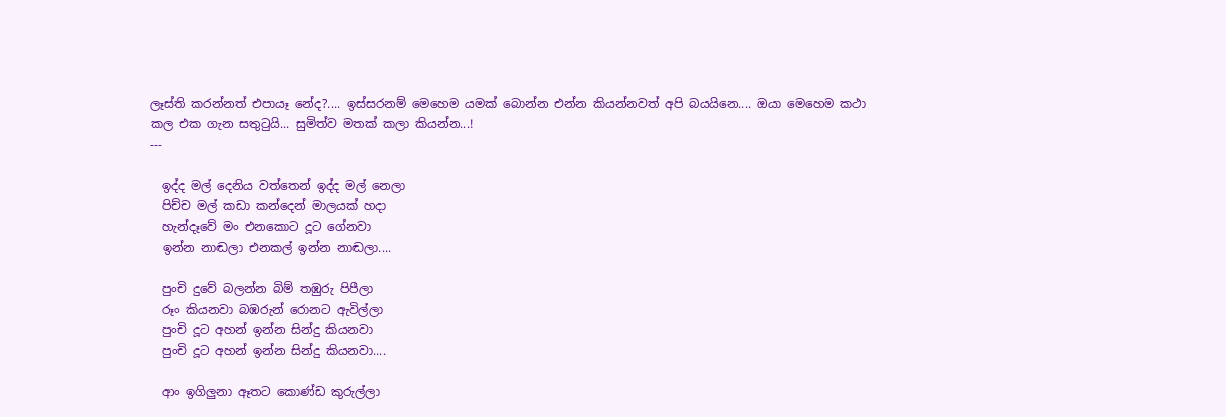ලෑස්ති කරන්නත් එපායෑ නේද?.... ඉස්සරනම් මෙහෙම යමක් බොන්න එන්න කියන්නවත් අපි බයයිනෙ.... ඔයා මෙහෙම කථා කල එක ගැන සතුටුයි... සුමිත්ව මතක් කලා කියන්න...!
---

  ඉද්ද මල් දෙනිය වත්තෙන් ඉද්ද මල් නෙලා
  පිච්ච මල් කඩා කන්දෙන් මාලයක් හදා
  හැන්දෑවේ මං එනකොට දූට ගේනවා
  ඉන්න නාඬලා එනකල් ඉන්න නාඬලා....

  පුංචි දුවේ බලන්න බිම් තඹුරු පිපීලා
  රූං කියනවා බඹරුන් රොනට ඇවිල්ලා
  පුංචි දූට අහන් ඉන්න සින්දු කියනවා
  පුංචි දූට අහන් ඉන්න සින්දු කියනවා....

  ආං ඉගිලුනා ඈතට කොණ්ඩ කුරුල්ලා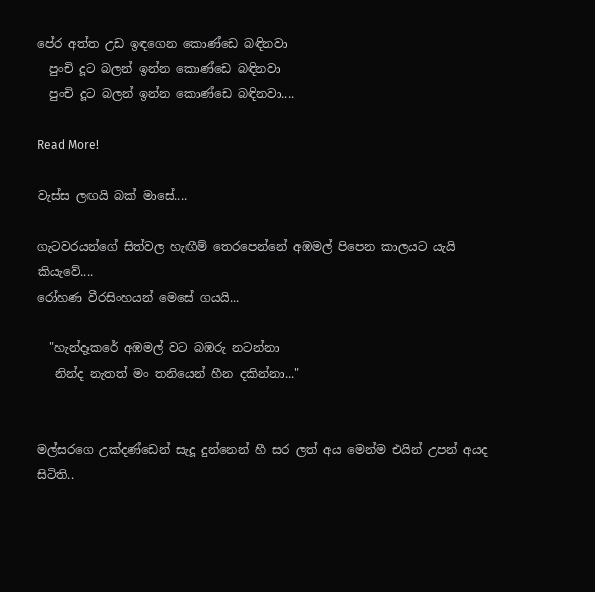පේර අත්ත උඩ ඉඳගෙන කොණ්ඩෙ බඳිනවා
  පුංචි දූට බලන් ඉන්න කොණ්ඩෙ බඳිනවා
  පුංචි දූට බලන් ඉන්න කොණ්ඩෙ බඳිනවා....

Read More!

වැස්ස ලඟයි බක් මාසේ....

ගැටවරයන්ගේ සිත්වල හැඟීම් තෙරපෙන්නේ අඹමල් පිපෙන කාලයට යැයි කියැවේ....
රෝහණ වීරසිංහයන් මෙසේ ගයයි...

  "හැන්දෑකරේ අඹමල් වට බඹරු නටන්නා
   නින්ද නැතත් මං තනියෙන් හීන දකින්නා..."


මල්සරගෙ උක්දණ්ඩෙන් සැදූ දුන්නෙන් හී සර ලත් අය මෙන්ම එයින් උපන් අයද සිටිති..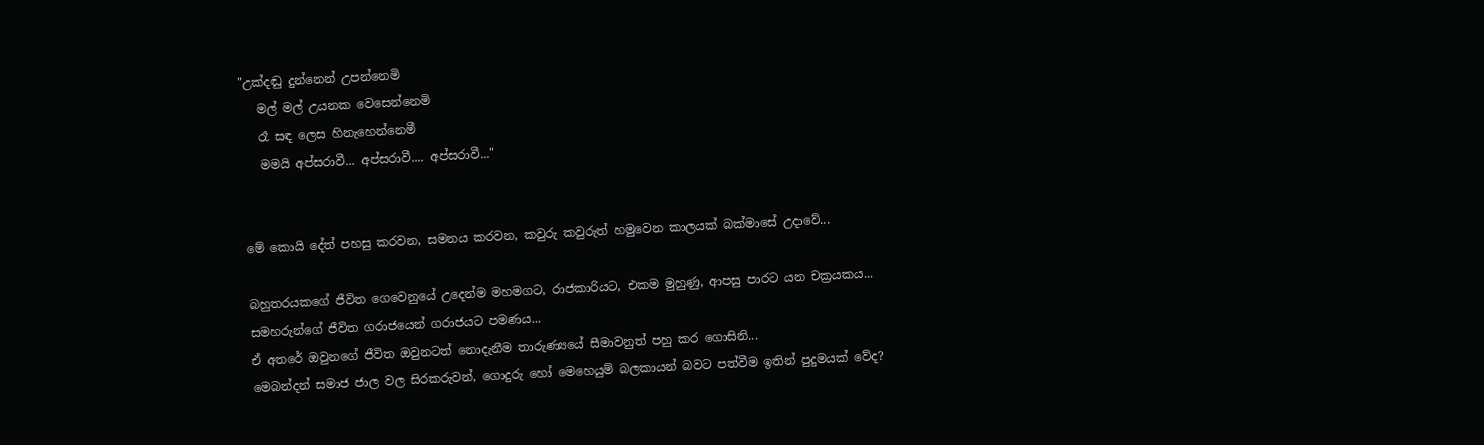"උක්දඬු දුන්නෙන් උපන්නෙමි
   මල් මල් උයනක වෙසෙන්නෙමි
   රෑ සඳ ලෙස හිනැහෙන්නෙමී
   මමයි අප්සරාවී... අප්සරාවී.... අප්සරාවී..."


මේ කොයි දේත් පහසු කරවන, සමනය කරවන, කවුරු කවුරුත් හමුවෙන කාලයක් බක්මාසේ උදාවේ...

බහුතරයකගේ ජීවිත ගෙවෙනුයේ උදෙන්ම මහමගට, රාජකාරියට, එකම මුහුණු, ආපසු පාරට යන චක්‍රයකය...
සමහරුන්ගේ ජීවිත ගරාජයෙන් ගරාජයට පමණය...
ඒ අතරේ ඔවුනගේ ජීවිත ඔවුනටත් නොදැනීම තාරුණ්‍යයේ සීමාවනුත් පහු කර ගොසිනි...
මෙබන්දන් සමාජ ජාල වල සිරකරුවන්, ගොදුරු හෝ මෙහෙයුම් බලකායන් බවට පත්වීම ඉතින් පුදුමයක් වේද?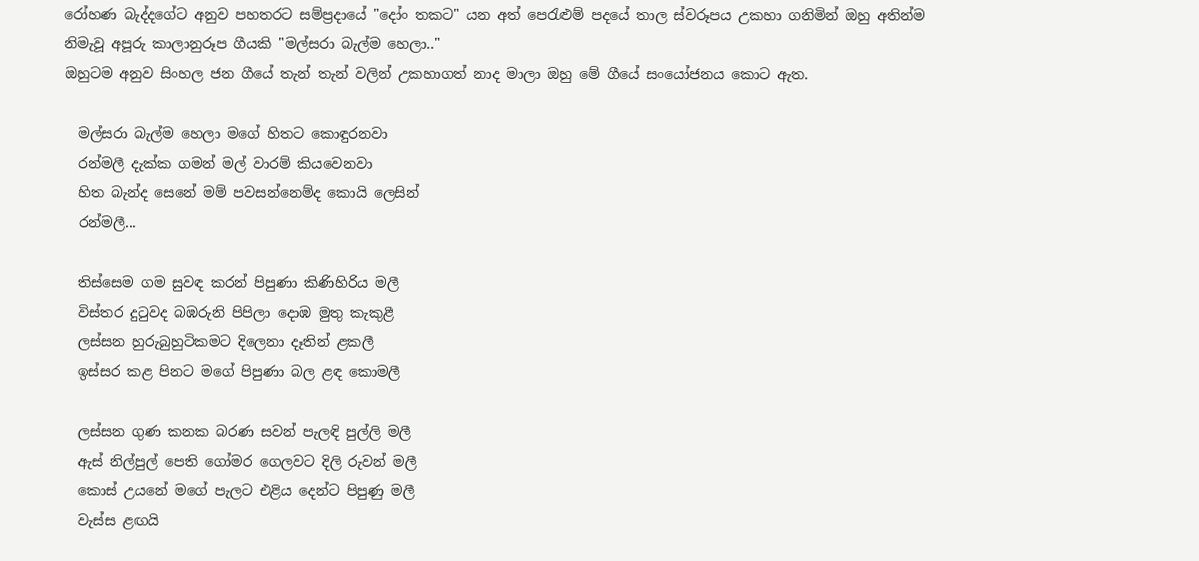රෝහණ බැද්දගේට අනුව පහතරට සම්ප්‍රදායේ "දෝං තකට" යන අත් පෙරැළුම් පදයේ තාල ස්වරූපය උකහා ගනිමින් ඔහු අතින්ම නිමැවූ අපූරු කාලානුරූප ගීයකි "මල්සරා බැල්ම හෙලා.."
ඔහුටම අනුව සිංහල ජන ගීයේ තැන් තැන් වලින් උකහාගත් නාද මාලා ඔහු මේ ගීයේ සංයෝජනය කොට ඇත.

  මල්සරා බැල්ම හෙලා මගේ හිතට කොඳුරනවා
  රන්මලී දැක්ක ගමන් මල් වාරම් කියවෙනවා
  හිත බැන්ද සෙනේ මම් පවසන්නෙම්ද කොයි ලෙසින්
  රන්මලී...

  තිස්සෙම ගම සුවඳ කරන් පිපුණා කිණිහිරිය මලී
  විස්තර දුටුවද බඹරුනි පිපිලා දොඹ මුතු කැකුළී
  ලස්සන හුරුබුහුටිකම‍ට දිලෙනා දෑතින් ළකලී
  ඉස්සර කළ පිනට මගේ පිපුණා බල ළඳ කොමලී

  ලස්සන ගුණ කනක බරණ සවන් පැලඳි පුල්ලි මලී
  ඇස් නිල්පුල් පෙති ගෝමර ගෙලවට දිලි රුවන් මලී
  කොස් උයනේ මගේ පැලට එළිය දෙන්ට පිපුණු මලී
  වැස්ස ළඟයි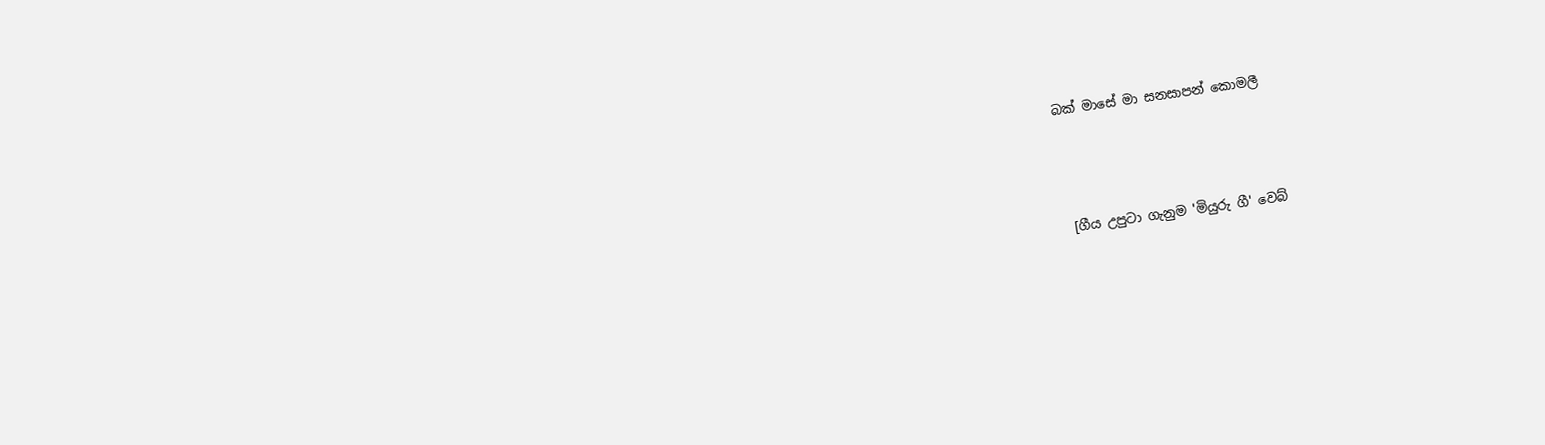බක් මාසේ මා සනසාපන් කොමලී



 [ගීය උපුටා ගැනුම 'මියුරු ගී' වෙබ්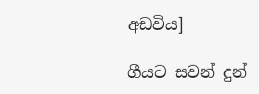අඩවිය]

ගීයට සවන් දුන්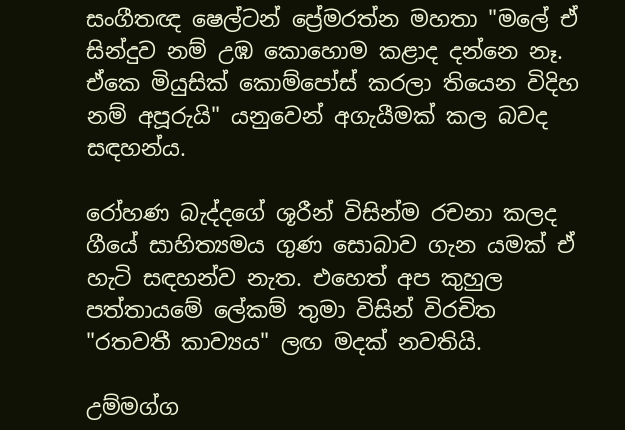සංගීතඥ ෂෙල්ටන් ප්‍රේමරත්න මහතා "මලේ ඒ සින්දුව නම් උඹ කොහොම කළාද දන්නෙ නෑ. ඒකෙ මියුසික් කොම්පෝස් කරලා තියෙන විදිහ නම් අපූරුයි" යනුවෙන් අගැයීමක් කල බවද සඳහන්ය.

රෝහණ බැද්දගේ ශූරීන් විසින්ම රචනා කලද ගීයේ සාහිත්‍යමය ගුණ සොබාව ගැන යමක් ඒ හැටි සඳහන්ව නැත. එහෙත් අප කුහුල පත්තායමේ ලේකම් තුමා විසින් විරචිත "රතවතී කාව්‍යය" ලඟ මදක් නවතියි.

උම්මග්ග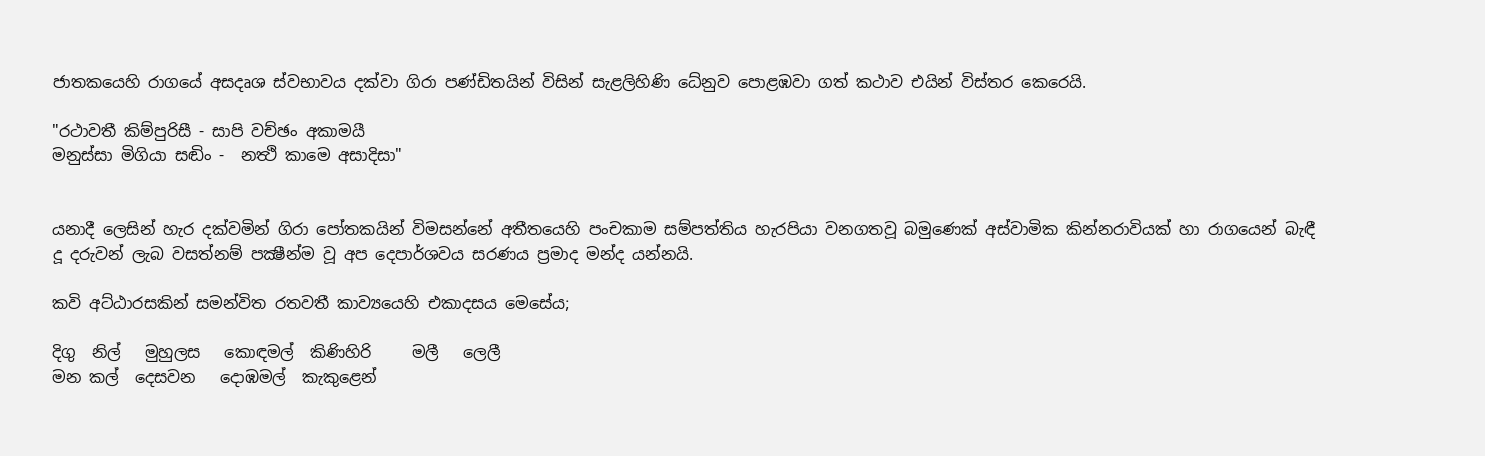ජාතකයෙහි රාගයේ අසදෘශ ස්වභාවය දක්වා ගිරා පණ්ඩිතයින් විසින් සැළලිහිණි ධේනුව පොළඹවා ගත් කථාව එයින් විස්තර කෙරෙයි.

"රථාවතී කිම්‍පුරිසී - සාපි වච්‍ඡං අකාමයී
මනුස්සා මිගියා සඬිං -  නත්‍ථි කාමෙ අසාදිසා"


යනාදී ලෙසින් හැර දක්වමින් ගිරා පෝතකයින් විමසන්නේ අතීතයෙහි පංචකාම සම්පත්තිය හැරපියා වනගතවූ බමුණෙක් අස්වාමික කින්නරාවියක් හා රාගයෙන් බැඳී දූ දරුවන් ලැබ වසත්නම් පක්‍ෂීන්ම වූ අප දෙපාර්ශවය සරණය ප්‍රමාද මන්ද යන්නයි.

කවි අට්ඨාරසකින් සමන්විත රතවතී කාව්‍යයෙහි එකාදසය මෙසේය;

දිගු  නිල්   මුහුලස   කොඳමල්  කිණිහිරි     මලී   ලෙලී
මන කල්  දෙසවන   දොඹමල්  කැකුළෙන්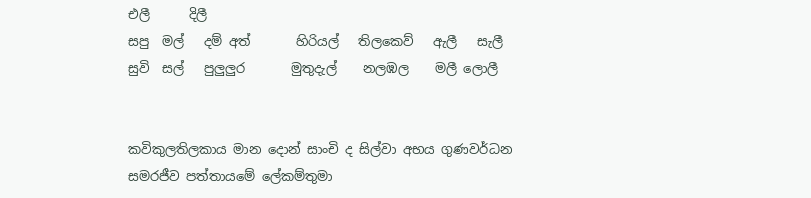එලී      දිලී
සපු  මල්   දම් අත්       හිරියල්   තිලකෙව්   ඇලී   සැලී
සුවි  සල්   පුලුලුර       මුතුදැල්    නලඹල    මලී ලොලී


කවිකුලතිලකාය මාන දොන් සාංචි ද සිල්වා අභය ගුණවර්ධන සමරජීව පත්තායමේ ලේකම්තුමා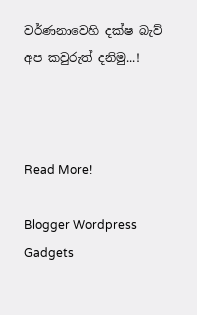වර්ණනාවෙහි දක්ෂ බැව් අප කවුරුත් දනිමු...!



Read More!

Blogger Wordpress Gadgets